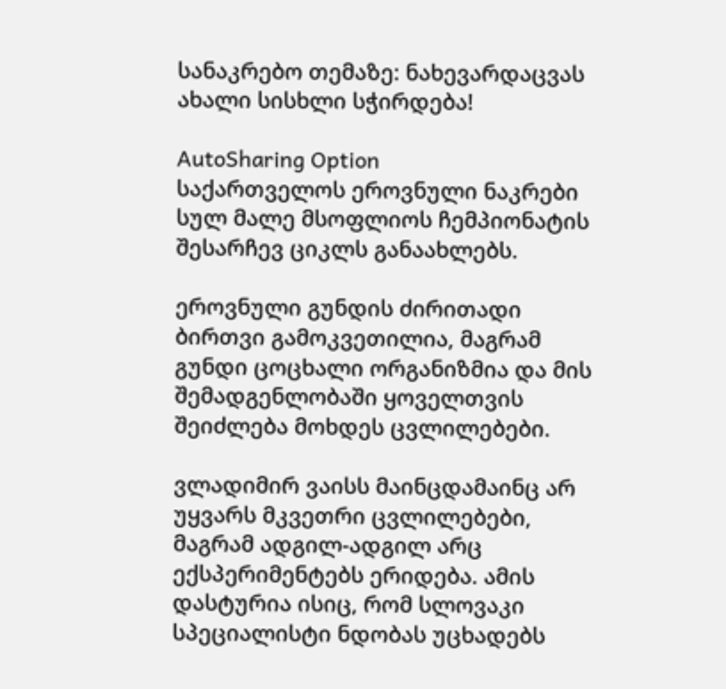სანაკრებო თემაზე: ნახევარდაცვას ახალი სისხლი სჭირდება!

AutoSharing Option
საქართველოს ეროვნული ნაკრები სულ მალე მსოფლიოს ჩემპიონატის შესარჩევ ციკლს განაახლებს.

ეროვნული გუნდის ძირითადი ბირთვი გამოკვეთილია, მაგრამ გუნდი ცოცხალი ორგანიზმია და მის შემადგენლობაში ყოველთვის შეიძლება მოხდეს ცვლილებები.

ვლადიმირ ვაისს მაინცდამაინც არ უყვარს მკვეთრი ცვლილებები, მაგრამ ადგილ-ადგილ არც ექსპერიმენტებს ერიდება. ამის დასტურია ისიც, რომ სლოვაკი სპეციალისტი ნდობას უცხადებს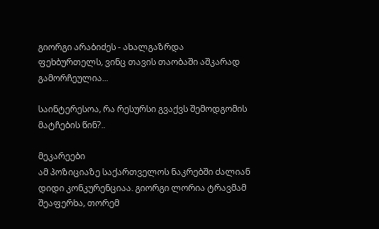გიორგი არაბიძეს - ახალგაზრდა ფეხბურთელს, ვინც თავის თაობაში აშკარად გამორჩეულია...

საინტერესოა, რა რესურსი გვაქვს შემოდგომის მატჩების წინ?..

მეკარეები
ამ პოზიციაზე საქართველოს ნაკრებში ძალიან დიდი კონკურენციაა. გიორგი ლორია ტრავმამ შეაფერხა, თორემ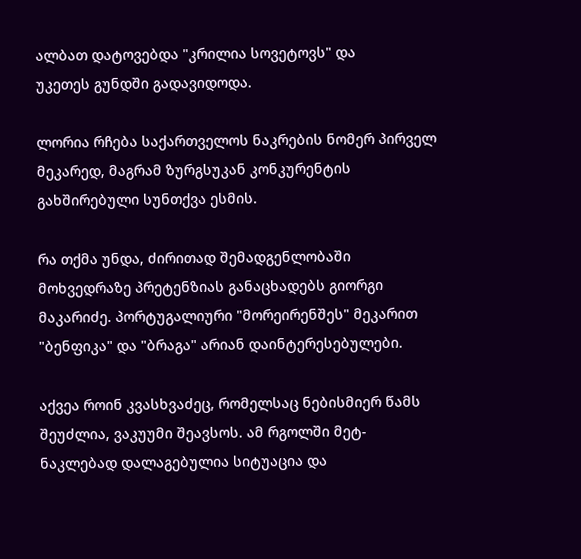ალბათ დატოვებდა "კრილია სოვეტოვს" და
უკეთეს გუნდში გადავიდოდა.

ლორია რჩება საქართველოს ნაკრების ნომერ პირველ მეკარედ, მაგრამ ზურგსუკან კონკურენტის გახშირებული სუნთქვა ესმის.

რა თქმა უნდა, ძირითად შემადგენლობაში მოხვედრაზე პრეტენზიას განაცხადებს გიორგი მაკარიძე. პორტუგალიური "მორეირენშეს" მეკარით "ბენფიკა" და "ბრაგა" არიან დაინტერესებულები.

აქვეა როინ კვასხვაძეც, რომელსაც ნებისმიერ წამს შეუძლია, ვაკუუმი შეავსოს. ამ რგოლში მეტ-ნაკლებად დალაგებულია სიტუაცია და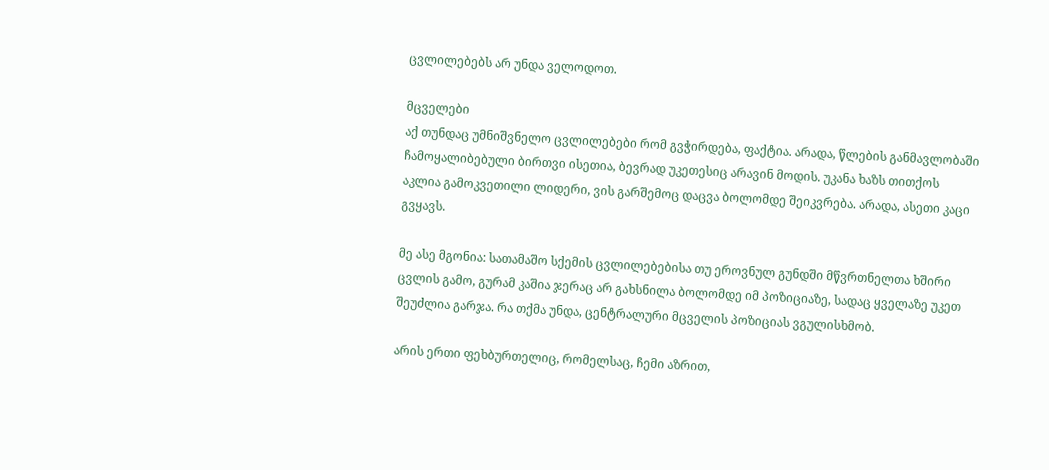ცვლილებებს არ უნდა ველოდოთ.

მცველები
აქ თუნდაც უმნიშვნელო ცვლილებები რომ გვჭირდება, ფაქტია. არადა, წლების განმავლობაში ჩამოყალიბებული ბირთვი ისეთია, ბევრად უკეთესიც არავინ მოდის. უკანა ხაზს თითქოს აკლია გამოკვეთილი ლიდერი, ვის გარშემოც დაცვა ბოლომდე შეიკვრება. არადა, ასეთი კაცი გვყავს.

მე ასე მგონია: სათამაშო სქემის ცვლილებებისა თუ ეროვნულ გუნდში მწვრთნელთა ხშირი ცვლის გამო, გურამ კაშია ჯერაც არ გახსნილა ბოლომდე იმ პოზიციაზე, სადაც ყველაზე უკეთ შეუძლია გარჯა. რა თქმა უნდა, ცენტრალური მცველის პოზიციას ვგულისხმობ.

არის ერთი ფეხბურთელიც, რომელსაც, ჩემი აზრით,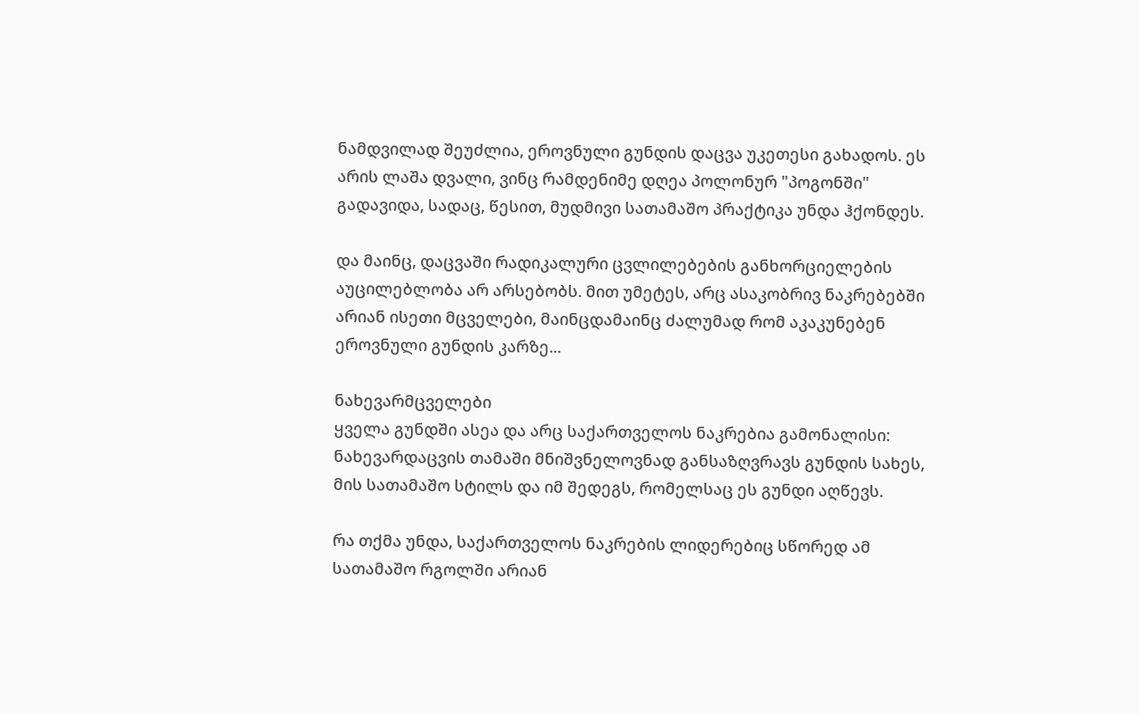ნამდვილად შეუძლია, ეროვნული გუნდის დაცვა უკეთესი გახადოს. ეს არის ლაშა დვალი, ვინც რამდენიმე დღეა პოლონურ "პოგონში" გადავიდა, სადაც, წესით, მუდმივი სათამაშო პრაქტიკა უნდა ჰქონდეს.

და მაინც, დაცვაში რადიკალური ცვლილებების განხორციელების აუცილებლობა არ არსებობს. მით უმეტეს, არც ასაკობრივ ნაკრებებში არიან ისეთი მცველები, მაინცდამაინც ძალუმად რომ აკაკუნებენ ეროვნული გუნდის კარზე...

ნახევარმცველები
ყველა გუნდში ასეა და არც საქართველოს ნაკრებია გამონალისი: ნახევარდაცვის თამაში მნიშვნელოვნად განსაზღვრავს გუნდის სახეს, მის სათამაშო სტილს და იმ შედეგს, რომელსაც ეს გუნდი აღწევს.

რა თქმა უნდა, საქართველოს ნაკრების ლიდერებიც სწორედ ამ სათამაშო რგოლში არიან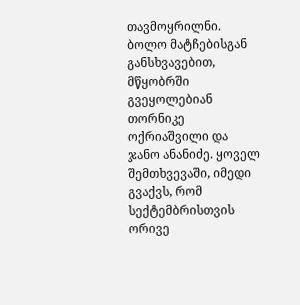თავმოყრილნი. ბოლო მატჩებისგან განსხვავებით, მწყობრში გვეყოლებიან თორნიკე ოქრიაშვილი და ჯანო ანანიძე. ყოველ შემთხვევაში, იმედი გვაქვს, რომ სექტემბრისთვის ორივე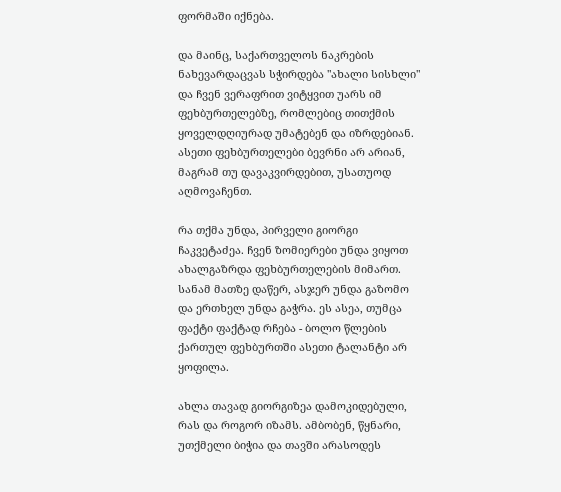ფორმაში იქნება.

და მაინც, საქართველოს ნაკრების ნახევარდაცვას სჭირდება "ახალი სისხლი" და ჩვენ ვერაფრით ვიტყვით უარს იმ ფეხბურთელებზე, რომლებიც თითქმის ყოველდღიურად უმატებენ და იზრდებიან. ასეთი ფეხბურთელები ბევრნი არ არიან, მაგრამ თუ დავაკვირდებით, უსათუოდ აღმოვაჩენთ.

რა თქმა უნდა, პირველი გიორგი ჩაკვეტაძეა. ჩვენ ზომიერები უნდა ვიყოთ ახალგაზრდა ფეხბურთელების მიმართ. სანამ მათზე დაწერ, ასჯერ უნდა გაზომო და ერთხელ უნდა გაჭრა. ეს ასეა, თუმცა ფაქტი ფაქტად რჩება - ბოლო წლების ქართულ ფეხბურთში ასეთი ტალანტი არ ყოფილა.

ახლა თავად გიორგიზეა დამოკიდებული, რას და როგორ იზამს. ამბობენ, წყნარი, უთქმელი ბიჭია და თავში არასოდეს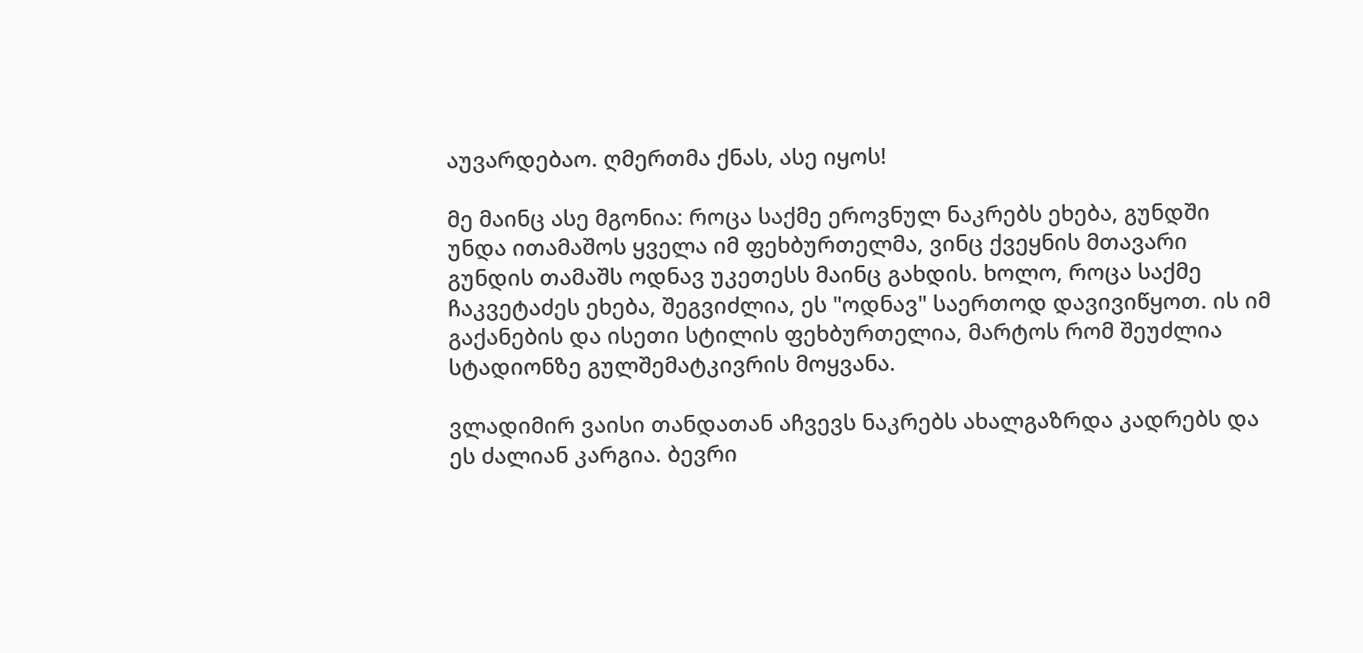აუვარდებაო. ღმერთმა ქნას, ასე იყოს!

მე მაინც ასე მგონია: როცა საქმე ეროვნულ ნაკრებს ეხება, გუნდში უნდა ითამაშოს ყველა იმ ფეხბურთელმა, ვინც ქვეყნის მთავარი გუნდის თამაშს ოდნავ უკეთესს მაინც გახდის. ხოლო, როცა საქმე ჩაკვეტაძეს ეხება, შეგვიძლია, ეს "ოდნავ" საერთოდ დავივიწყოთ. ის იმ გაქანების და ისეთი სტილის ფეხბურთელია, მარტოს რომ შეუძლია სტადიონზე გულშემატკივრის მოყვანა.

ვლადიმირ ვაისი თანდათან აჩვევს ნაკრებს ახალგაზრდა კადრებს და ეს ძალიან კარგია. ბევრი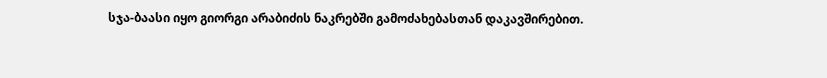სჯა-ბაასი იყო გიორგი არაბიძის ნაკრებში გამოძახებასთან დაკავშირებით.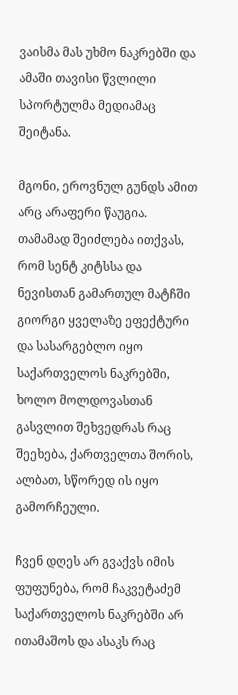ვაისმა მას უხმო ნაკრებში და ამაში თავისი წვლილი სპორტულმა მედიამაც შეიტანა.

მგონი, ეროვნულ გუნდს ამით არც არაფერი წაუგია. თამამად შეიძლება ითქვას, რომ სენტ კიტსსა და ნევისთან გამართულ მატჩში გიორგი ყველაზე ეფექტური და სასარგებლო იყო საქართველოს ნაკრებში, ხოლო მოლდოვასთან გასვლით შეხვედრას რაც შეეხება, ქართველთა შორის, ალბათ, სწორედ ის იყო გამორჩეული.

ჩვენ დღეს არ გვაქვს იმის ფუფუნება, რომ ჩაკვეტაძემ საქართველოს ნაკრებში არ ითამაშოს და ასაკს რაც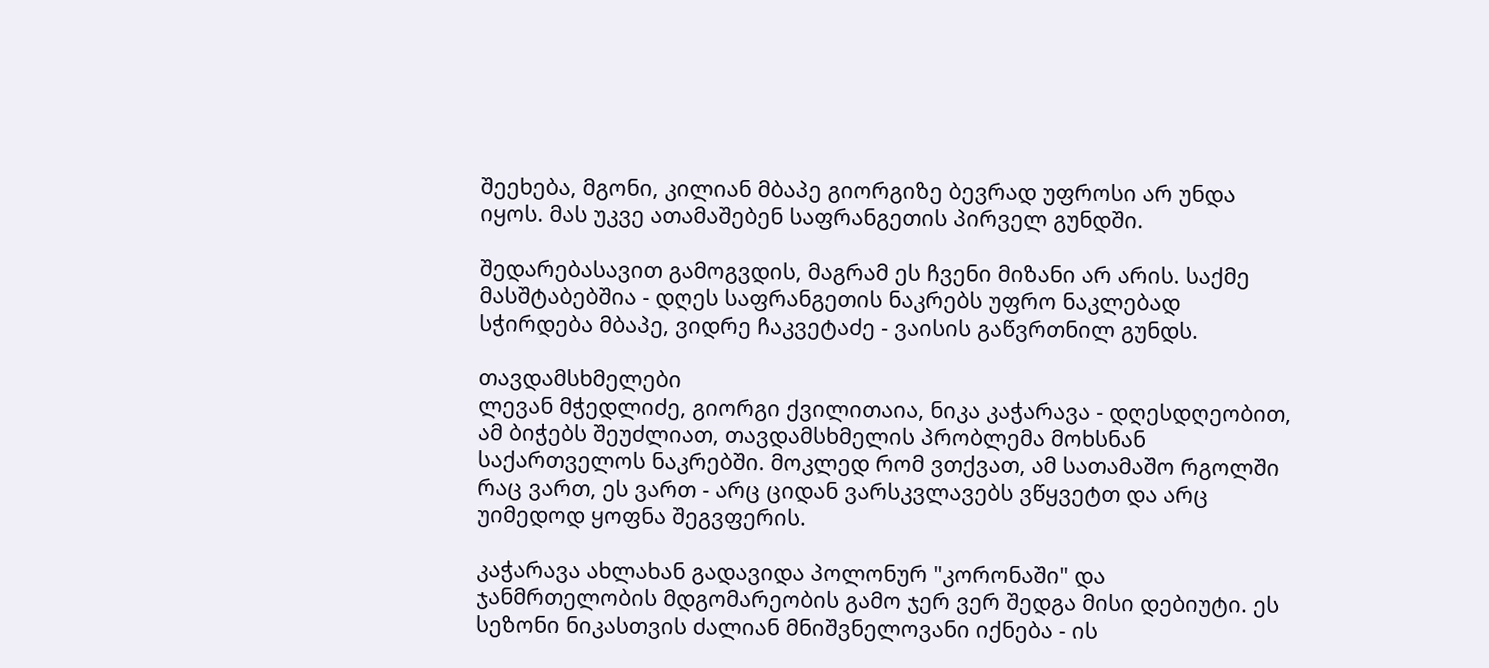შეეხება, მგონი, კილიან მბაპე გიორგიზე ბევრად უფროსი არ უნდა იყოს. მას უკვე ათამაშებენ საფრანგეთის პირველ გუნდში.

შედარებასავით გამოგვდის, მაგრამ ეს ჩვენი მიზანი არ არის. საქმე მასშტაბებშია - დღეს საფრანგეთის ნაკრებს უფრო ნაკლებად სჭირდება მბაპე, ვიდრე ჩაკვეტაძე - ვაისის გაწვრთნილ გუნდს.

თავდამსხმელები
ლევან მჭედლიძე, გიორგი ქვილითაია, ნიკა კაჭარავა - დღესდღეობით, ამ ბიჭებს შეუძლიათ, თავდამსხმელის პრობლემა მოხსნან საქართველოს ნაკრებში. მოკლედ რომ ვთქვათ, ამ სათამაშო რგოლში რაც ვართ, ეს ვართ - არც ციდან ვარსკვლავებს ვწყვეტთ და არც უიმედოდ ყოფნა შეგვფერის.

კაჭარავა ახლახან გადავიდა პოლონურ "კორონაში" და ჯანმრთელობის მდგომარეობის გამო ჯერ ვერ შედგა მისი დებიუტი. ეს სეზონი ნიკასთვის ძალიან მნიშვნელოვანი იქნება - ის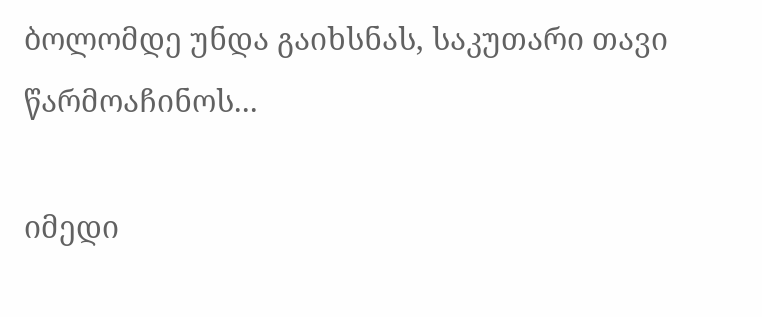ბოლომდე უნდა გაიხსნას, საკუთარი თავი წარმოაჩინოს...

იმედი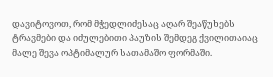დავიტოვოთ, რომ მჭედლიძესაც აღარ შეაწუხებს ტრავმები და იძულებითი პაუზის შემდეგ ქვილითაიაც მალე შევა ოპტიმალურ სათამაშო ფორმაში.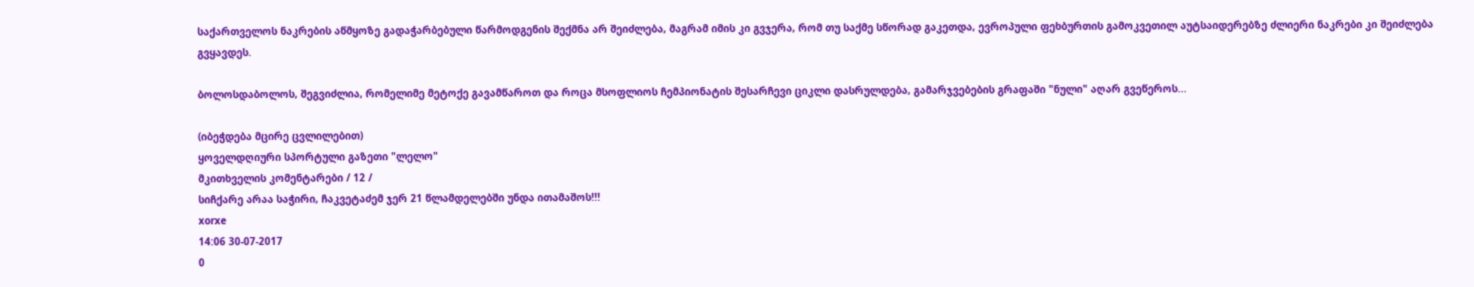საქართველოს ნაკრების აწმყოზე გადაჭარბებული წარმოდგენის შექმნა არ შეიძლება, მაგრამ იმის კი გვჯერა, რომ თუ საქმე სწორად გაკეთდა, ევროპული ფეხბურთის გამოკვეთილ აუტსაიდერებზე ძლიერი ნაკრები კი შეიძლება გვყავდეს.

ბოლოსდაბოლოს, შეგვიძლია, რომელიმე მეტოქე გავამწაროთ და როცა მსოფლიოს ჩემპიონატის შესარჩევი ციკლი დასრულდება, გამარჯვებების გრაფაში "ნული" აღარ გვეწეროს...

(იბეჭდება მცირე ცვლილებით)
ყოველდღიური სპორტული გაზეთი "ლელო"
მკითხველის კომენტარები / 12 /
სიჩქარე არაა საჭირი, ჩაკვეტაძემ ჯერ 21 წლამდელებში უნდა ითამაშოს!!!
xorxe
14:06 30-07-2017
0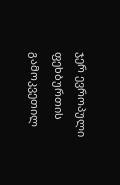ჯერ ევროპული ფეხბურთის გამოკვეთილ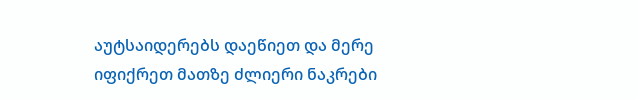აუტსაიდერებს დაეწიეთ და მერე იფიქრეთ მათზე ძლიერი ნაკრები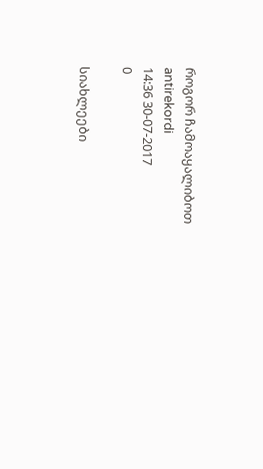როგორ ჩამოაყალიბოთ
antirekordi
14:36 30-07-2017
0

სიახლეები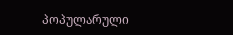პოპულარული